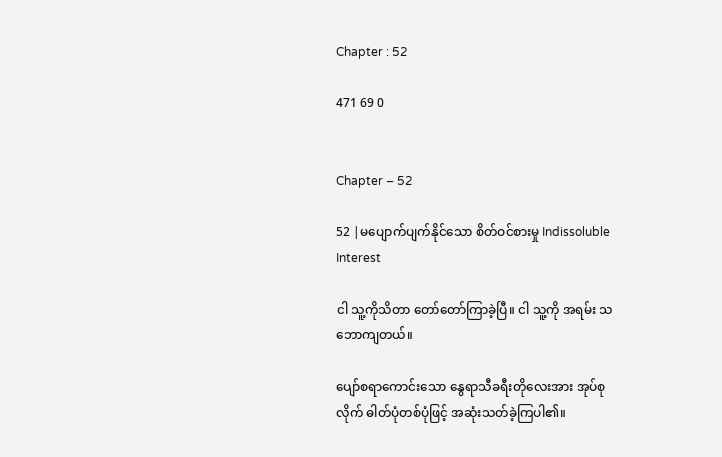Chapter : 52

471 69 0


Chapter – 52

52 |မပျောက်ပျက်နိုင်သော စိတ်ဝင်စားမှု Indissoluble Interest

ငါ သူ့ကိုသိတာ တော်တော်ကြာခဲ့ပြီ။ ငါ သူ့ကို အရမ်း သဘောကျတယ်။

ပျော်စရာကောင်းသော နွေရာသီခရီးတိုလေးအား အုပ်စုလိုက် ဓါတ်ပုံတစ်ပုံဖြင့် အဆုံးသတ်ခဲ့ကြပါ၏။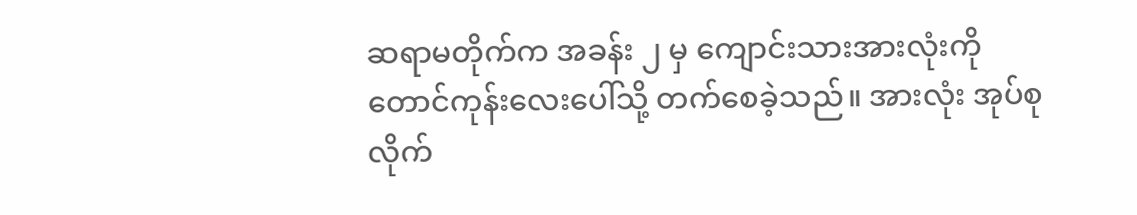ဆရာမတိုက်က အခန်း ၂ မှ ကျောင်းသားအားလုံးကို တောင်ကုန်းလေးပေါ်သို့ တက်စေခဲ့သည်။ အားလုံး အုပ်စုလိုက်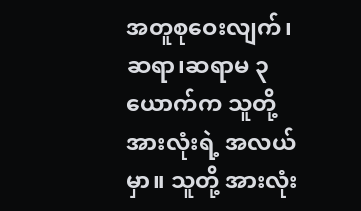အတူစုဝေးလျက်၊ ဆရာ၊ဆရာမ ၃ ယောက်က သူတို့အားလုံးရဲ့ အလယ်မှာ။ သူတို့ အားလုံး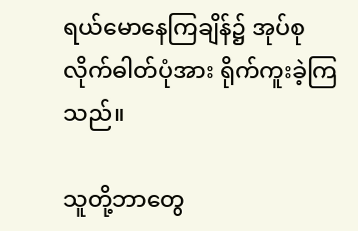ရယ်မောနေကြချိန်၌ အုပ်စုလိုက်ဓါတ်ပုံအား ရိုက်ကူးခဲ့ကြသည်။

သူတို့ဘာတွေ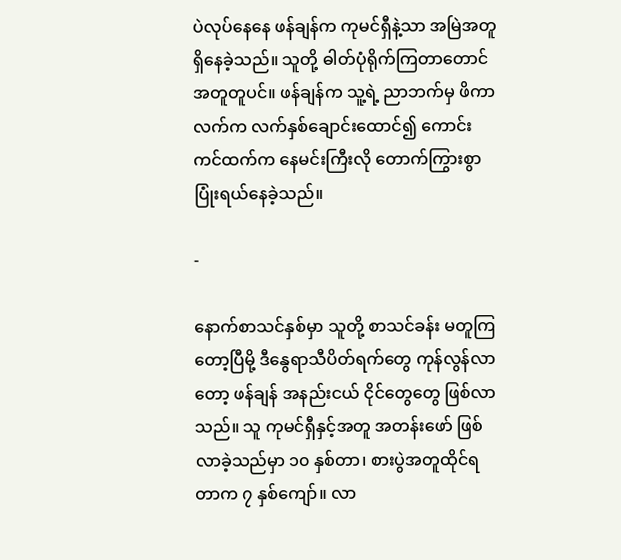ပဲလုပ်နေနေ ဖန်ချန်က ကုမင်ရှီနဲ့သာ အမြဲအတူ ရှိနေခဲ့သည်။ သူတို့ ဓါတ်ပုံရိုက်ကြတာတောင် အတူတူပင်။ ဖန်ချန်က သူ့ရဲ့ ညာဘက်မှ ဖိကာ လက်က လက်နှစ်ချောင်းထောင်၍ ကောင်းကင်ထက်က နေမင်းကြီးလို တောက်ကြွားစွာ ပြုံးရယ်နေခဲ့သည်။

-

နောက်စာသင်နှစ်မှာ သူတို့ စာသင်ခန်း မတူကြတော့ပြီမို့ ဒီနွေရာသီပိတ်ရက်တွေ ကုန်လွန်လာတော့ ဖန်ချန် အနည်းငယ် ငိုင်တွေတွေ ဖြစ်လာသည်။ သူ ကုမင်ရှီနှင့်အတူ အတန်းဖော် ဖြစ်လာခဲ့သည်မှာ ၁၀ နှစ်တာ၊ စားပွဲအတူထိုင်ရတာက ၇ နှစ်ကျော်။ လာ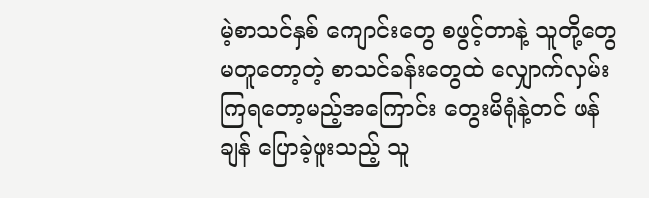မဲ့စာသင်နှစ် ကျောင်းတွေ စဖွင့်တာနဲ့ သူတို့တွေ မတူတော့တဲ့ စာသင်ခန်းတွေထဲ လျှောက်လှမ်းကြရတော့မည့်အကြောင်း တွေးမိရုံနဲ့တင် ဖန်ချန် ပြောခဲ့ဖူးသည့် သူ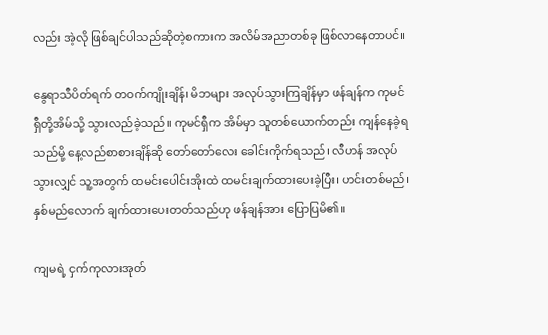လည်း အဲ့လို ဖြစ်ချင်ပါသည်ဆိုတဲ့စကားက အလိမ်အညာတစ်ခု ဖြစ်လာနေတာပင်။

နွေရာသီပိတ်ရက် တဝက်ကျိုးချိန်၊ မိဘများ အလုပ်သွားကြချိန်မှာ ဖန်ချန်က ကုမင်ရှီတို့အိမ်သို့ သွားလည်ခဲ့သည်။ ကုမင်ရှီက အိမ်မှာ သူတစ်ယောက်တည်း ကျန်နေခဲ့ရသည်မို့ နေ့လည်စာစားချိန်ဆို တော်‌တော်လေး ခေါင်းကိုက်ရသည်၊ လီဟန် အလုပ်သွားလျှင် သူ့အတွက် ထမင်းပေါင်းအိုးထဲ ထမင်းချက်ထားပေးခဲ့ပြီး၊ ဟင်းတစ်မည်၊ နှစ်မည်လောက် ချက်ထားပေးတတ်သည်ဟု ဖန်ချန်အား ပြောပြမိ၏။

ကျမရဲ့ ငှက်ကုလားအုတ်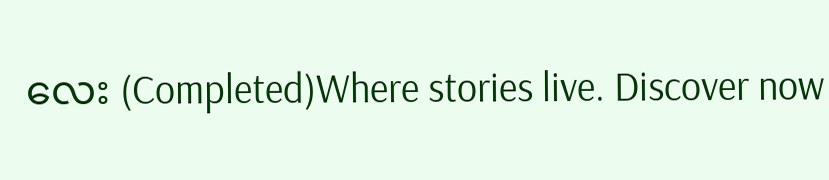လေး (Completed)Where stories live. Discover now